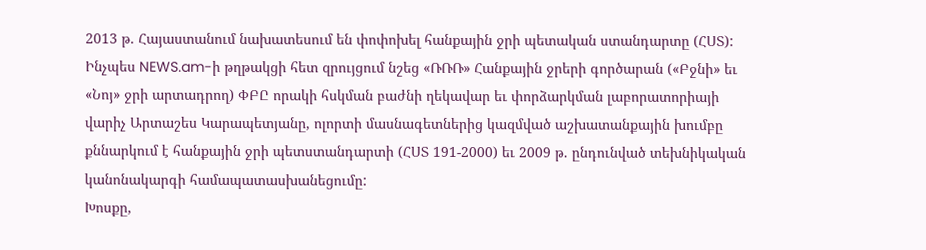2013 թ. Հայաստանում նախատեսում են փոփոխել հանքային ջրի պետական ստանդարտը (ՀՍՏ): Ինչպես NEWS.am-ի թղթակցի հետ զրույցում նշեց «ՌՌՌ» Հանքային ջրերի գործարան («Բջնի» եւ «Նոյ» ջրի արտադրող) ՓԲԸ որակի հսկման բաժնի ղեկավար եւ փորձարկման լաբորատորիայի վարիչ Արտաշես Կարապետյանը, ոլորտի մասնագետներից կազմված աշխատանքային խումբը քննարկում է հանքային ջրի պետստանդարտի (ՀՍՏ 191-2000) եւ 2009 թ. ընդունված տեխնիկական կանոնակարգի համապատասխանեցումը:
Խոսքը,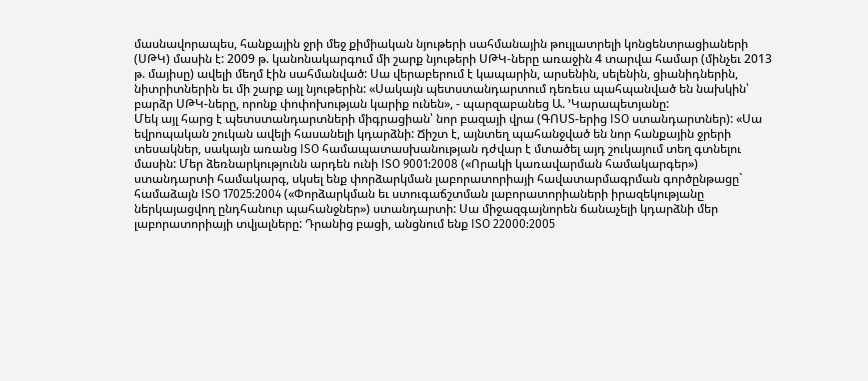մասնավորապես, հանքային ջրի մեջ քիմիական նյութերի սահմանային թույլատրելի կոնցենտրացիաների (ՍԹԿ) մասին է: 2009 թ. կանոնակարգում մի շարք նյութերի ՍԹԿ-ները առաջին 4 տարվա համար (մինչեւ 2013 թ. մայիսը) ավելի մեղմ էին սահմանված: Սա վերաբերում է կապարին, արսենին, սելենին, ցիանիդներին, նիտրիտներին եւ մի շարք այլ նյութերին: «Սակայն պետստանդարտում դեռեւս պահպանված են նախկին՝ բարձր ՍԹԿ-ները, որոնք փոփոխության կարիք ունեն», - պարզաբանեց Ա. ՚Կարապետյանը:
Մեկ այլ հարց է պետստանդարտների միգրացիան՝ նոր բազայի վրա (ԳՈՍՏ-երից ISO ստանդարտներ): «Սա եվրոպական շուկան ավելի հասանելի կդարձնի: Ճիշտ է, այնտեղ պահանջված են նոր հանքային ջրերի տեսակներ, սակայն առանց ISO համապատասխանության դժվար է մտածել այդ շուկայում տեղ գտնելու մասին: Մեր ձեռնարկությունն արդեն ունի ISO 9001:2008 («Որակի կառավարման համակարգեր») ստանդարտի համակարգ, սկսել ենք փորձարկման լաբորատորիայի հավատարմագրման գործընթացը` համաձայն ISO 17025:2004 («Փորձարկման եւ ստուգաճշտման լաբորատորիաների իրազեկությանը ներկայացվող ընդհանուր պահանջներ») ստանդարտի: Սա միջազգայնորեն ճանաչելի կդարձնի մեր լաբորատորիայի տվյալները: Դրանից բացի, անցնում ենք ISO 22000:2005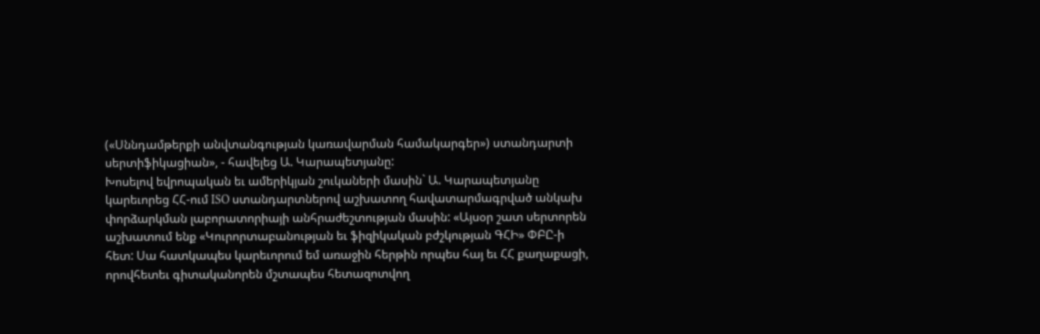(«Սննդամթերքի անվտանգության կառավարման համակարգեր») ստանդարտի սերտիֆիկացիան», - հավելեց Ա. Կարապետյանը:
Խոսելով եվրոպական եւ ամերիկյան շուկաների մասին` Ա. Կարապետյանը կարեւորեց ՀՀ-ում ISO ստանդարտներով աշխատող հավատարմագրված անկախ փորձարկման լաբորատորիայի անհրաժեշտության մասին: «Այսօր շատ սերտորեն աշխատում ենք «Կուրորտաբանության եւ ֆիզիկական բժշկության ԳՀԻ» ՓԲԸ-ի հետ: Սա հատկապես կարեւորում եմ առաջին հերթին որպես հայ եւ ՀՀ քաղաքացի, որովհետեւ գիտականորեն մշտապես հետազոտվող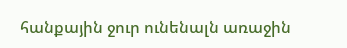հանքային ջուր ունենալն առաջին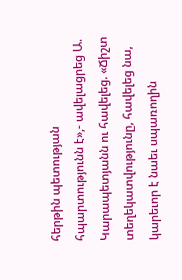հերթին պետության հպարտությունն է»,- ավելացրեց Ա. Կարապետյանն ու հավելեց. «Ճիշտ տեղեկատվությունը, հավելեց նա, կարեւոր է նաեւ սպառողին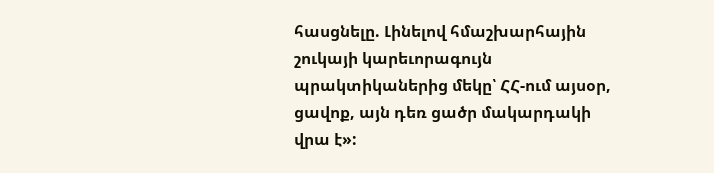հասցնելը. Լինելով հմաշխարհային շուկայի կարեւորագույն պրակտիկաներից մեկը՝ ՀՀ-ում այսօր, ցավոք, այն դեռ ցածր մակարդակի վրա է»: